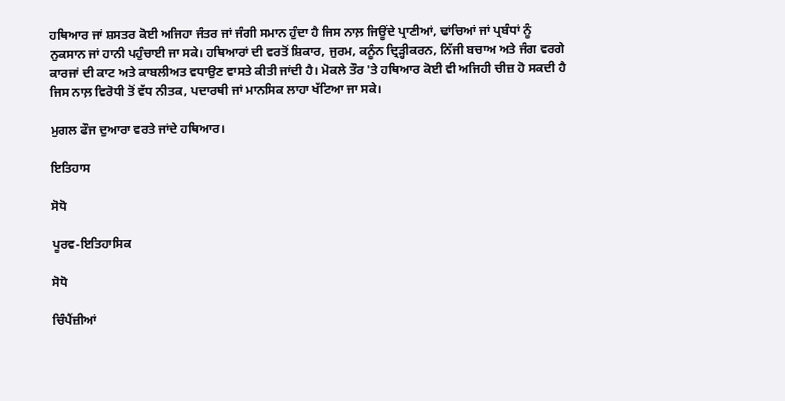ਹਥਿਆਰ ਜਾਂ ਸ਼ਸਤਰ ਕੋਈ ਅਜਿਹਾ ਜੰਤਰ ਜਾਂ ਜੰਗੀ ਸਮਾਨ ਹੁੰਦਾ ਹੈ ਜਿਸ ਨਾਲ਼ ਜਿਊਂਦੇ ਪ੍ਰਾਣੀਆਂ, ਢਾਂਚਿਆਂ ਜਾਂ ਪ੍ਰਬੰਧਾਂ ਨੂੰ ਨੁਕਸਾਨ ਜਾਂ ਹਾਨੀ ਪਹੁੰਚਾਈ ਜਾ ਸਕੇ। ਹਥਿਆਰਾਂ ਦੀ ਵਰਤੋਂ ਸ਼ਿਕਾਰ, ਜੁਰਮ, ਕਨੂੰਨ ਦ੍ਰਿੜ੍ਹੀਕਰਨ, ਨਿੱਜੀ ਬਚਾਅ ਅਤੇ ਜੰਗ ਵਰਗੇ ਕਾਰਜਾਂ ਦੀ ਕਾਟ ਅਤੇ ਕਾਬਲੀਅਤ ਵਧਾਉਣ ਵਾਸਤੇ ਕੀਤੀ ਜਾਂਦੀ ਹੈ। ਮੋਕਲੇ ਤੌਰ 'ਤੇ ਹਥਿਆਰ ਕੋਈ ਵੀ ਅਜਿਹੀ ਚੀਜ਼ ਹੋ ਸਕਦੀ ਹੈ ਜਿਸ ਨਾਲ਼ ਵਿਰੋਧੀ ਤੋਂ ਵੱਧ ਨੀਤਕ, ਪਦਾਰਥੀ ਜਾਂ ਮਾਨਸਿਕ ਲਾਹਾ ਖੱਟਿਆ ਜਾ ਸਕੇ।

ਮੁਗਲ ਫੌਜ ਦੁਆਰਾ ਵਰਤੇ ਜਾਂਦੇ ਹਥਿਆਰ।

ਇਤਿਹਾਸ

ਸੋਧੋ

ਪੂਰਵ-ਇਤਿਹਾਸਿਕ

ਸੋਧੋ

ਚਿੰਪੈਂਜ਼ੀਆਂ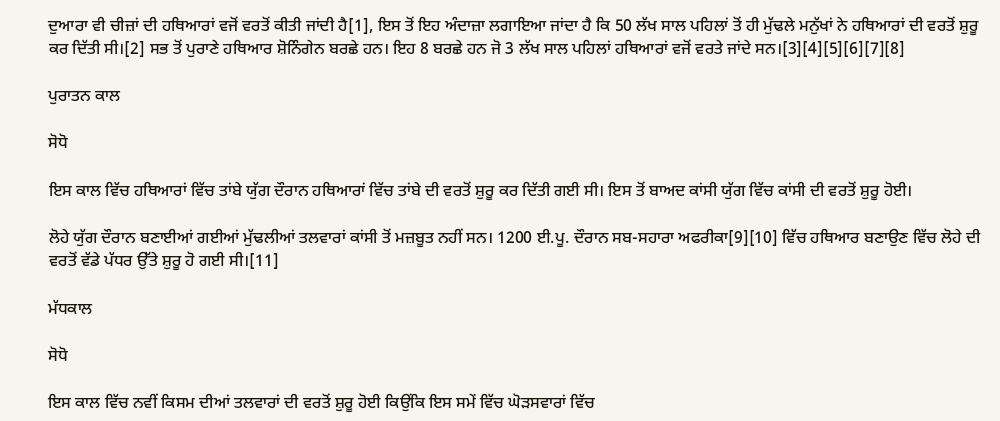ਦੁਆਰਾ ਵੀ ਚੀਜ਼ਾਂ ਦੀ ਹਥਿਆਰਾਂ ਵਜੋਂ ਵਰਤੋਂ ਕੀਤੀ ਜਾਂਦੀ ਹੈ[1], ਇਸ ਤੋਂ ਇਹ ਅੰਦਾਜ਼ਾ ਲਗਾਇਆ ਜਾਂਦਾ ਹੈ ਕਿ 50 ਲੱਖ ਸਾਲ ਪਹਿਲਾਂ ਤੋਂ ਹੀ ਮੁੱਢਲੇ ਮਨੁੱਖਾਂ ਨੇ ਹਥਿਆਰਾਂ ਦੀ ਵਰਤੋਂ ਸ਼ੁਰੂ ਕਰ ਦਿੱਤੀ ਸੀ।[2] ਸਭ ਤੋਂ ਪੁਰਾਣੇ ਹਥਿਆਰ ਸ਼ੋਨਿੰਗੇਨ ਬਰਛੇ ਹਨ। ਇਹ 8 ਬਰਛੇ ਹਨ ਜੋ 3 ਲੱਖ ਸਾਲ ਪਹਿਲਾਂ ਹਥਿਆਰਾਂ ਵਜੋਂ ਵਰਤੇ ਜਾਂਦੇ ਸਨ।[3][4][5][6][7][8]

ਪੁਰਾਤਨ ਕਾਲ

ਸੋਧੋ

ਇਸ ਕਾਲ ਵਿੱਚ ਹਥਿਆਰਾਂ ਵਿੱਚ ਤਾਂਬੇ ਯੁੱਗ ਦੌਰਾਨ ਹਥਿਆਰਾਂ ਵਿੱਚ ਤਾਂਬੇ ਦੀ ਵਰਤੋਂ ਸ਼ੁਰੂ ਕਰ ਦਿੱਤੀ ਗਈ ਸੀ। ਇਸ ਤੋਂ ਬਾਅਦ ਕਾਂਸੀ ਯੁੱਗ ਵਿੱਚ ਕਾਂਸੀ ਦੀ ਵਰਤੋਂ ਸ਼ੁਰੂ ਹੋਈ।

ਲੋਹੇ ਯੁੱਗ ਦੌਰਾਨ ਬਣਾਈਆਂ ਗਈਆਂ ਮੁੱਢਲੀਆਂ ਤਲਵਾਰਾਂ ਕਾਂਸੀ ਤੋਂ ਮਜ਼ਬੂਤ ਨਹੀਂ ਸਨ। 1200 ਈ.ਪੂ. ਦੌਰਾਨ ਸਬ-ਸਹਾਰਾ ਅਫਰੀਕਾ[9][10] ਵਿੱਚ ਹਥਿਆਰ ਬਣਾਉਣ ਵਿੱਚ ਲੋਹੇ ਦੀ ਵਰਤੋਂ ਵੱਡੇ ਪੱਧਰ ਉੱਤੇ ਸ਼ੁਰੂ ਹੋ ਗਈ ਸੀ।[11]

ਮੱਧਕਾਲ

ਸੋਧੋ

ਇਸ ਕਾਲ ਵਿੱਚ ਨਵੀਂ ਕਿਸਮ ਦੀਆਂ ਤਲਵਾਰਾਂ ਦੀ ਵਰਤੋਂ ਸ਼ੁਰੂ ਹੋਈ ਕਿਉਂਕਿ ਇਸ ਸਮੇਂ ਵਿੱਚ ਘੋੜਸਵਾਰਾਂ ਵਿੱਚ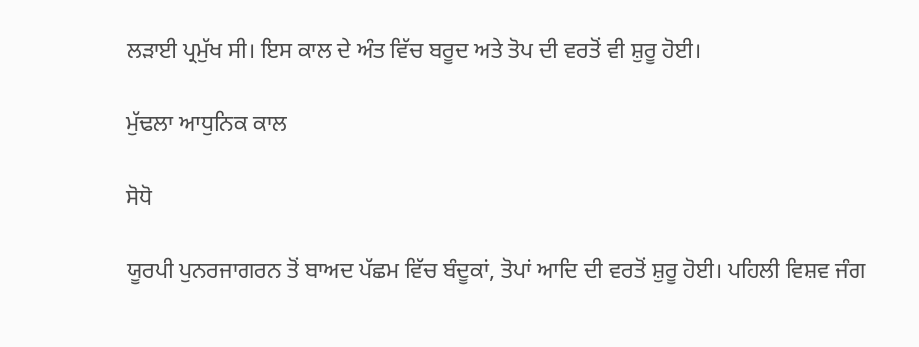ਲੜਾਈ ਪ੍ਰਮੁੱਖ ਸੀ। ਇਸ ਕਾਲ ਦੇ ਅੰਤ ਵਿੱਚ ਬਰੂਦ ਅਤੇ ਤੋਪ ਦੀ ਵਰਤੋਂ ਵੀ ਸ਼ੁਰੂ ਹੋਈ।

ਮੁੱਢਲਾ ਆਧੁਨਿਕ ਕਾਲ

ਸੋਧੋ

ਯੂਰਪੀ ਪੁਨਰਜਾਗਰਨ ਤੋਂ ਬਾਅਦ ਪੱਛਮ ਵਿੱਚ ਬੰਦੂਕਾਂ, ਤੋਪਾਂ ਆਦਿ ਦੀ ਵਰਤੋਂ ਸ਼ੁਰੂ ਹੋਈ। ਪਹਿਲੀ ਵਿਸ਼ਵ ਜੰਗ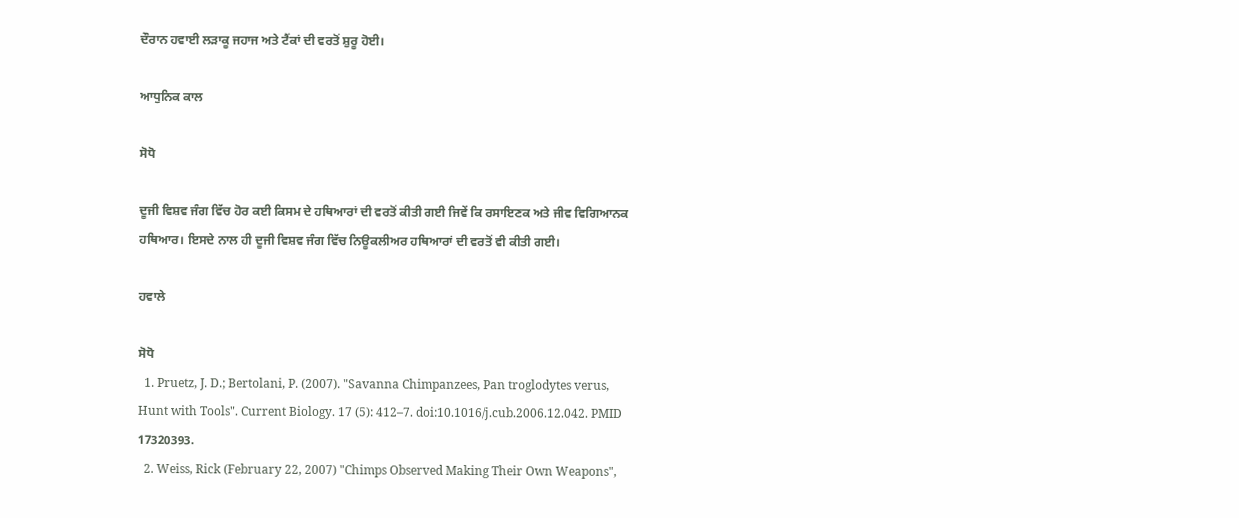ਦੌਰਾਨ ਹਵਾਈ ਲੜਾਕੂ ਜਹਾਜ ਅਤੇ ਟੈਂਕਾਂ ਦੀ ਵਰਤੋਂ ਸ਼ੁਰੂ ਹੋਈ।

ਆਧੁਨਿਕ ਕਾਲ

ਸੋਧੋ

ਦੂਜੀ ਵਿਸ਼ਵ ਜੰਗ ਵਿੱਚ ਹੋਰ ਕਈ ਕਿਸਮ ਦੇ ਹਥਿਆਰਾਂ ਦੀ ਵਰਤੋਂ ਕੀਤੀ ਗਈ ਜਿਵੇਂ ਕਿ ਰਸਾਇਣਕ ਅਤੇ ਜੀਵ ਵਿਗਿਆਨਕ ਹਥਿਆਰ। ਇਸਦੇ ਨਾਲ ਹੀ ਦੂਜੀ ਵਿਸ਼ਵ ਜੰਗ ਵਿੱਚ ਨਿਊਕਲੀਅਰ ਹਥਿਆਰਾਂ ਦੀ ਵਰਤੋਂ ਵੀ ਕੀਤੀ ਗਈ।

ਹਵਾਲੇ

ਸੋਧੋ
  1. Pruetz, J. D.; Bertolani, P. (2007). "Savanna Chimpanzees, Pan troglodytes verus, Hunt with Tools". Current Biology. 17 (5): 412–7. doi:10.1016/j.cub.2006.12.042. PMID 17320393.
  2. Weiss, Rick (February 22, 2007) "Chimps Observed Making Their Own Weapons",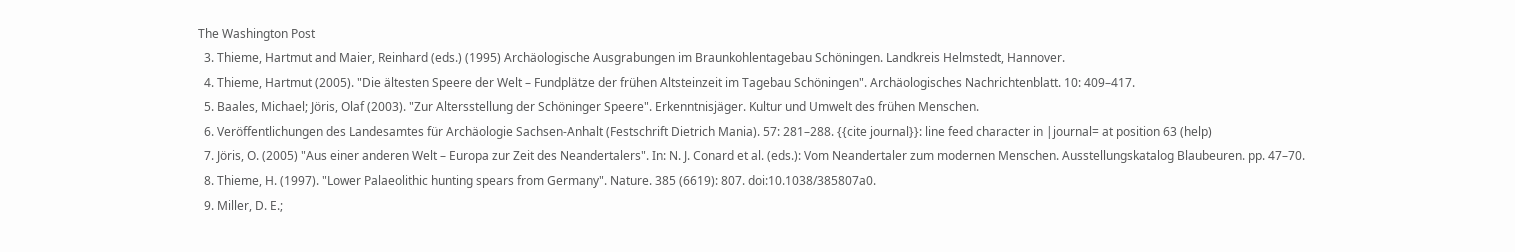The Washington Post
  3. Thieme, Hartmut and Maier, Reinhard (eds.) (1995) Archäologische Ausgrabungen im Braunkohlentagebau Schöningen. Landkreis Helmstedt, Hannover.
  4. Thieme, Hartmut (2005). "Die ältesten Speere der Welt – Fundplätze der frühen Altsteinzeit im Tagebau Schöningen". Archäologisches Nachrichtenblatt. 10: 409–417.
  5. Baales, Michael; Jöris, Olaf (2003). "Zur Altersstellung der Schöninger Speere". Erkenntnisjäger. Kultur und Umwelt des frühen Menschen.
  6. Veröffentlichungen des Landesamtes für Archäologie Sachsen-Anhalt (Festschrift Dietrich Mania). 57: 281–288. {{cite journal}}: line feed character in |journal= at position 63 (help)
  7. Jöris, O. (2005) "Aus einer anderen Welt – Europa zur Zeit des Neandertalers". In: N. J. Conard et al. (eds.): Vom Neandertaler zum modernen Menschen. Ausstellungskatalog Blaubeuren. pp. 47–70.
  8. Thieme, H. (1997). "Lower Palaeolithic hunting spears from Germany". Nature. 385 (6619): 807. doi:10.1038/385807a0.
  9. Miller, D. E.;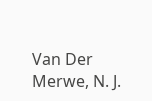Van Der Merwe, N. J.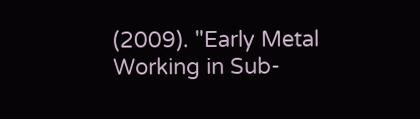(2009). "Early Metal Working in Sub-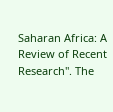Saharan Africa: A Review of Recent Research". The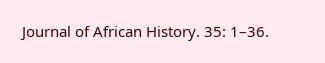Journal of African History. 35: 1–36.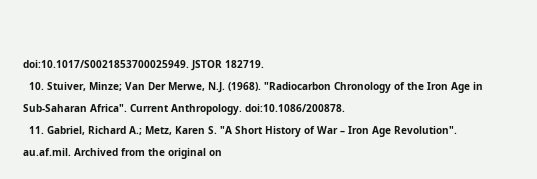doi:10.1017/S0021853700025949. JSTOR 182719.
  10. Stuiver, Minze; Van Der Merwe, N.J. (1968). "Radiocarbon Chronology of the Iron Age in Sub-Saharan Africa". Current Anthropology. doi:10.1086/200878.
  11. Gabriel, Richard A.; Metz, Karen S. "A Short History of War – Iron Age Revolution". au.af.mil. Archived from the original on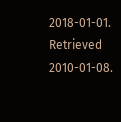2018-01-01. Retrieved 2010-01-08.